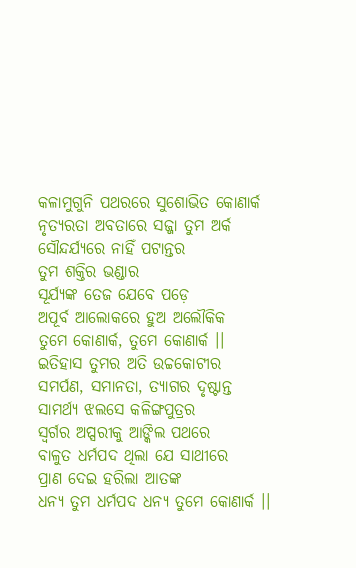କଳାମୁଗୁନି ପଥରରେ ସୁଶୋଭିତ କୋଣାର୍କ
ନୃତ୍ୟରତା ଅବତାରେ ସଜ୍ଜା ତୁମ ଅର୍କ
ସୌନ୍ଦର୍ଯ୍ୟରେ ନାହିଁ ପଟାନ୍ତର
ତୁମ ଶକ୍ତିର ଭଣ୍ଡାର
ସୂର୍ଯ୍ୟଙ୍କ ତେଜ ଯେବେ ପଡ଼େ
ଅପୂର୍ବ ଆଲୋକରେ ହୁଅ ଅଲୌକିକ
ତୁମେ କୋଣାର୍କ, ତୁମେ କୋଣାର୍କ ।।
ଇତିହାସ ତୁମର ଅତି ଉଚ୍ଚକୋଟୀର
ସମର୍ପଣ, ସମାନତା, ତ୍ୟାଗର ଦୃଷ୍ଟାନ୍ତ
ସାମର୍ଥ୍ୟ ଝଲସେ କଳିଙ୍ଗପୁତ୍ରର
ସ୍ୱର୍ଗର ଅପ୍ସରୀକୁ ଆଙ୍କିଲ ପଥରେ
ବାଳୁତ ଧର୍ମପଦ ଥିଲା ଯେ ସାଥୀରେ
ପ୍ରାଣ ଦେଇ ହରିଲା ଆତଙ୍କ
ଧନ୍ୟ ତୁମ ଧର୍ମପଦ ଧନ୍ୟ ତୁମେ କୋଣାର୍କ ।।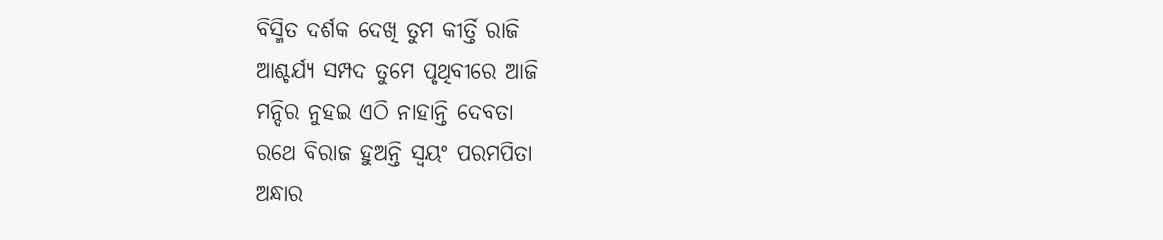ବିସ୍ମିତ ଦର୍ଶକ ଦେଖି ତୁମ କୀର୍ତ୍ତି ରାଜି
ଆଶ୍ଚର୍ଯ୍ୟ ସମ୍ପଦ ତୁମେ ପୃଥିବୀରେ ଆଜି
ମନ୍ଦିର ନୁହଇ ଏଠି ନାହାନ୍ତି ଦେବତା
ରଥେ ବିରାଜ ହୁଅନ୍ତି ସ୍ୱୟଂ ପରମପିତା
ଅନ୍ଧାର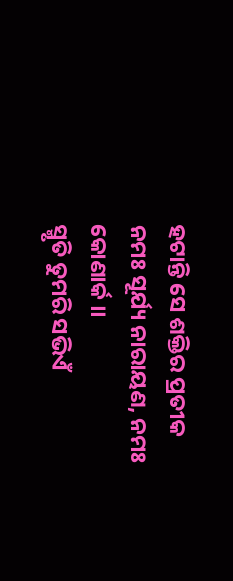ହଟାନ୍ତି ସେ ଶକ୍ତିର ପ୍ରତୀକ
ନମଃ ସୂର୍ଯ୍ୟ ନାରାୟଣ, ନମଃ କୋଣାର୍କ ।।
ସ୍ମୃତି ତୁମରି ସଭିଏଁ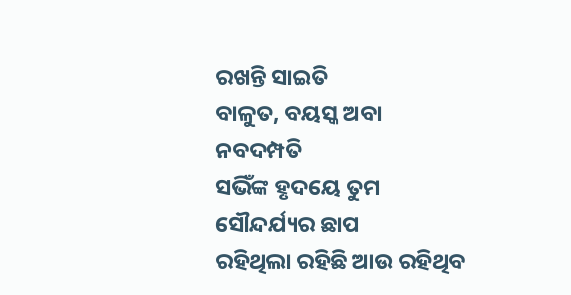ରଖନ୍ତି ସାଇତି
ବାଳୁତ, ବୟସ୍କ ଅବା ନବଦମ୍ପତି
ସଭିଁଙ୍କ ହୃଦୟେ ତୁମ ସୌନ୍ଦର୍ଯ୍ୟର ଛାପ
ରହିଥିଲା ରହିଛି ଆଉ ରହିଥିବ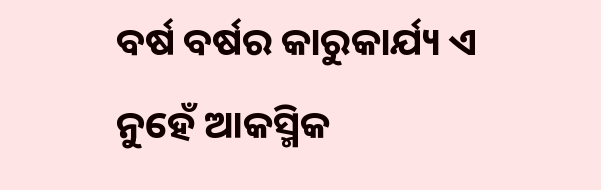ବର୍ଷ ବର୍ଷର କାରୁକାର୍ଯ୍ୟ ଏ ନୁହେଁ ଆକସ୍ମିକ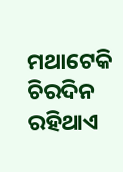ମଥାଟେକି ଚିରଦିନ ରହିଥାଏ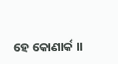ହେ କୋଣାର୍କ ।।